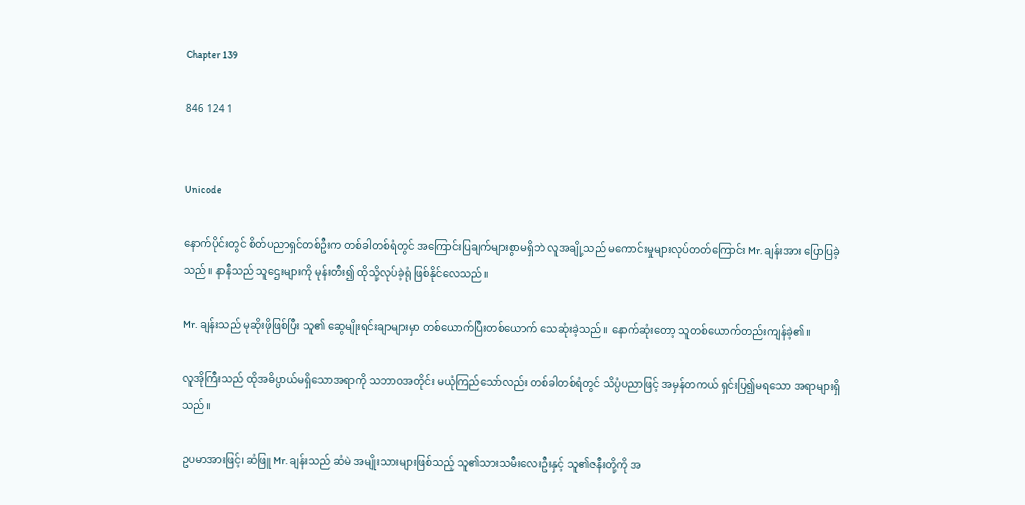Chapter 139

846 124 1


Unicode

နောက်ပိုင်းတွင် စိတ်ပညာရှင်တစ်ဦးက တစ်ခါတစ်ရံတွင် အကြောင်းပြချက်များစွာမရှိဘဲ လူအချို့သည် မကောင်းမှုများလုပ်တတ်ကြောင်း Mr. ချန်းအား ပြောပြခဲ့သည်။ နာနီသည် သူဌေးများကို မုန်းတီး၍ ထိုသို့လုပ်ခဲ့ရုံ ဖြစ်နိုင်လေသည်။

Mr. ချန်းသည် မုဆိုးဖိုဖြစ်ပြီး သူ၏ ဆွေမျိုးရင်းချာများမှာ တစ်ယောက်ပြီးတစ်ယောက် သေဆုံးခဲ့သည်။ နောက်ဆုံးတော့ သူတစ်ယောက်တည်းကျန်ခဲ့၏။

လူအိုကြီးသည် ထိုအဓိပ္ပာယ်မရှိသောအရာကို သဘာဝအတိုင်း မယုံကြည်သော်လည်း တစ်ခါတစ်ရံတွင် သိပ္ပံပညာဖြင့် အမှန်တကယ် ရှင်းပြ၍မရသော အရာများရှိသည်။

ဥပမာအားဖြင့်၊ ဆံဖြူ Mr. ချန်းသည် ဆံမဲ အမျိုးသားများဖြစ်သည့် သူ၏သားသမီးလေးဦးနှင့် သူ၏ဇနီးတို့ကို အ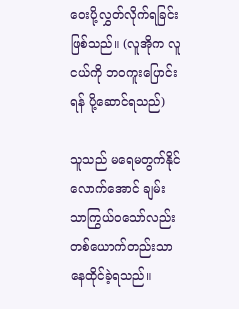ဝေးပို့လွှတ်လိုက်ရခြင်း ဖြစ်သည်။ (လူအိုက လူငယ်ကို ဘဝကူးပြောင်းရန် ပို့ဆောင်ရသည်)

သူသည် မရေမတွက်နိုင်လောက်အောင် ချမ်းသာကြွယ်ဝသော်လည်း တစ်ယောက်တည်းသာ နေထိုင်ခဲ့ရသည်။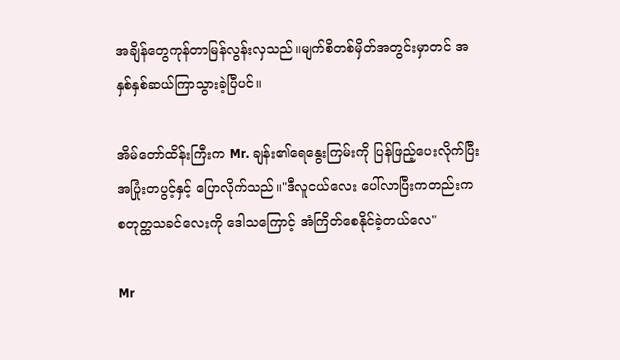အချိန်တွေကုန်တာမြန်လွန်းလှသည်။မျက်စိတစ်မှိတ်အတွင်းမှာတင် အနှစ်နှစ်ဆယ်ကြာသွားခဲ့ပြီပင်။

အိမ်တော်ထိန်းကြီးက Mr. ချန်း၏ရေနွေးကြမ်းကို ပြန်ဖြည့်ပေးလိုက်ပြီး အပြုံးတပွင့်နှင့် ပြောလိုက်သည်။"ဒီလူငယ်လေး ပေါ်လာပြီးကတည်းက စတုတ္ထသခင်လေးကို ဒေါသကြောင့် အံကြိတ်စေနိုင်ခဲ့တယ်လေ"

Mr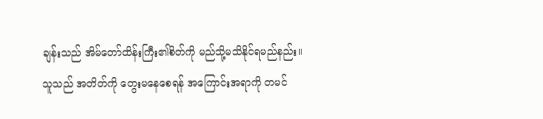ချန်းသည် အိမ်တော်ထိန်းကြီး၏စိတ်ကို မည်သို့မသိနိုင်ရမည်နည်း။
သူသည် အတိတ်ကို တွေးမနေစေရန် အကြောင်းအရာကို တမင်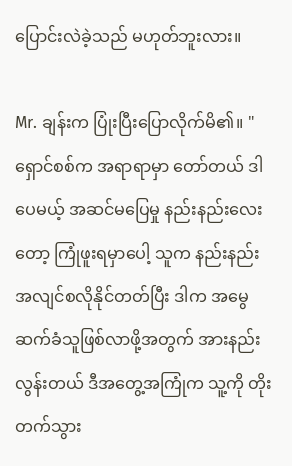ပြောင်းလဲခဲ့သည် မဟုတ်ဘူးလား။

Mr. ချန်းက ပြုံးပြီးပြောလိုက်မိ၏။ "ရှောင်စစ်က အရာရာမှာ တော်တယ် ဒါပေမယ့် အဆင်မပြေမှု နည်းနည်းလေးတော့ ကြုံဖူးရမှာပေါ့ သူက နည်းနည်းအလျင်စလိုနိုင်တတ်ပြီး ဒါက အမွေဆက်ခံသူဖြစ်လာဖို့အတွက် အားနည်းလွန်းတယ် ဒီအတွေ့အကြုံက သူ့ကို တိုးတက်သွား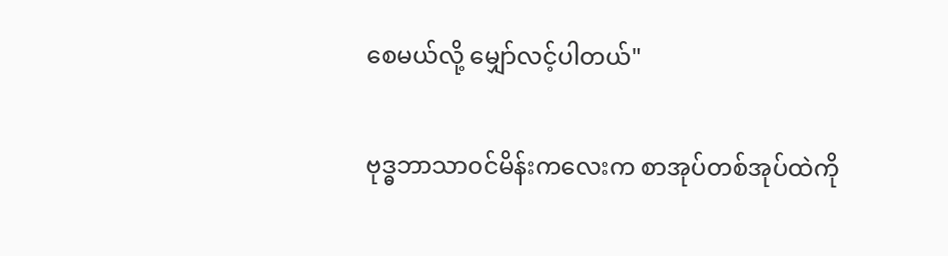စေမယ်လို့ မျှော်လင့်ပါတယ်"

ဗုဒ္ဓဘာသာ၀င်မိန်းကလေးက စာအုပ်တစ်အုပ်ထဲကို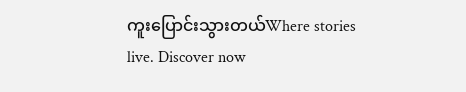ကူးပြောင်းသွားတယ်Where stories live. Discover now